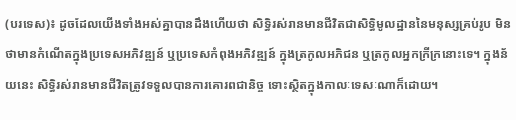(បរទេស)៖ ដូចដែលយើងទាំងអស់គ្នាបានដឹងហើយថា សិទ្ធិរស់រានមានជីវិតជាសិទ្ធិមូលដ្ឋាននៃមនុស្សគ្រប់រូប មិនថាមានកំណើតក្នុងប្រទេសអភិវឌ្ឍន៍ ឬប្រទេសកំពុងអភិវឌ្ឍន៍ ក្នុងត្រកូលអភិជន ឬត្រកូលអ្នកក្រីក្រនោះទេ។ ក្នុងន័យនេះ សិទ្ធិរស់រានមានជីវិតត្រូវទទួលបានការគោរពជានិច្ច ទោះស្ថិតក្នុងកាលៈទេសៈណាក៏ដោយ។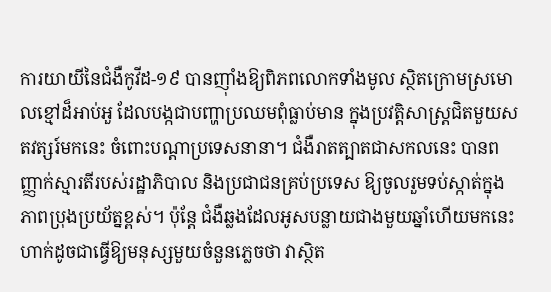ការយាយីនៃជំងឺកូវីដ-១៩ បានញ៉ាំងឱ្យពិភពលោកទាំងមូល ស្ថិតក្រោមស្រមោលខ្មៅដ៏អាប់អួ ដែលបង្កជាបញ្ហាប្រឈមពុំធ្លាប់មាន ក្នុងប្រវត្តិសាស្ត្រជិតមួយសតវត្សរ៍មកនេះ ចំពោះបណ្តាប្រទេសនានា។ ជំងឺរាតត្បាតជាសកលនេះ បានពញ្ញាក់ស្មារតីរបស់រដ្ឋាភិបាល និងប្រជាជនគ្រប់ប្រទេស ឱ្យចូលរួមទប់ស្កាត់ក្នុងភាពប្រុងប្រយ័ត្នខ្ពស់។ ប៉ុន្តែ ជំងឺឆ្លងដែលអូសបន្លាយជាងមួយឆ្នាំហើយមកនេះ ហាក់ដូចជាធ្វើឱ្យមនុស្សមួយចំនួនភ្លេចថា វាស្ថិត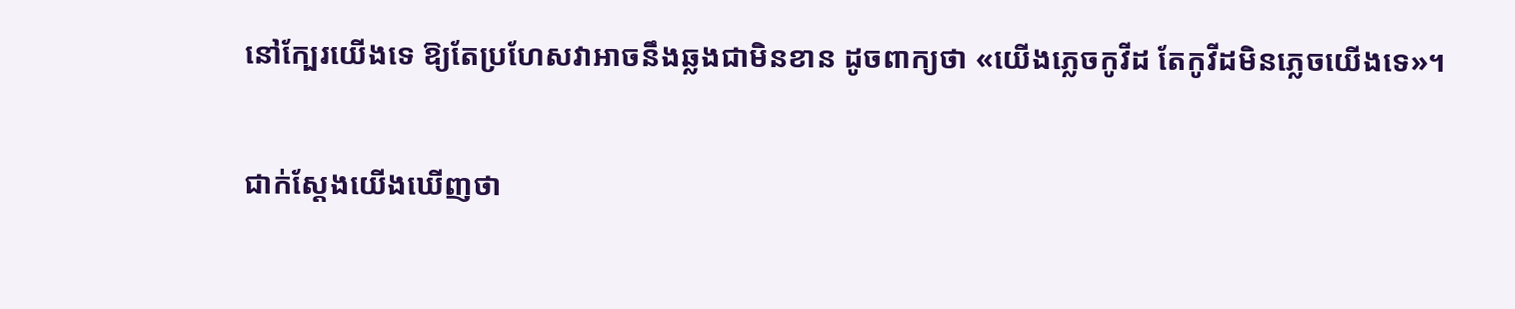នៅក្បែរយើងទេ ឱ្យតែប្រហែសវាអាចនឹងឆ្លងជាមិនខាន ដូចពាក្យថា «យើងភ្លេចកូវីដ តែកូវីដមិនភ្លេចយើងទេ»។

ជាក់ស្តែងយើងឃើញថា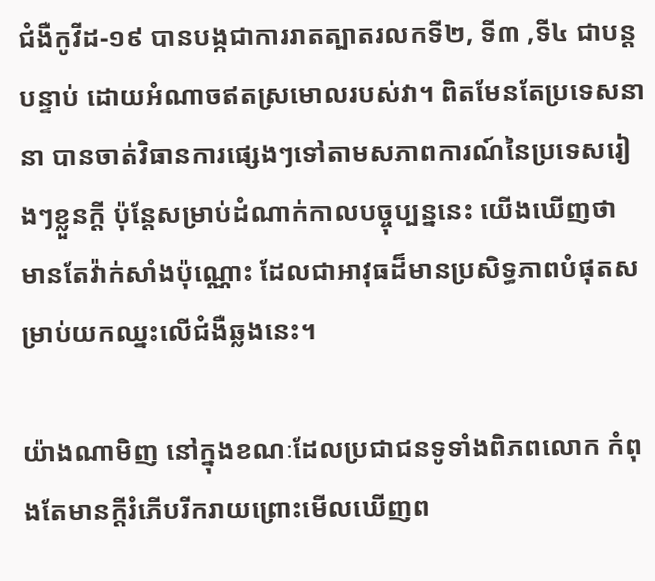ជំងឺកូវីដ-១៩ បានបង្កជាការរាតត្បាតរលកទី២, ទី៣ ,ទី៤ ជាបន្តបន្ទាប់ ដោយអំណាចឥតស្រមោលរបស់វា។ ពិតមែនតែប្រទេសនានា បានចាត់វិធានការផ្សេងៗទៅតាមសភាពការណ៍នៃប្រទេសរៀងៗខ្លួនក្តី ប៉ុន្តែសម្រាប់ដំណាក់កាលបច្ចុប្បន្ននេះ យើងឃើញថា មានតែវ៉ាក់សាំងប៉ុណ្ណោះ ដែលជាអាវុធដ៏មានប្រសិទ្ធភាពបំផុតសម្រាប់យកឈ្នះលើជំងឺឆ្លងនេះ។

យ៉ាងណាមិញ នៅក្នុងខណៈដែលប្រជាជនទូទាំងពិភពលោក កំពុងតែមានក្តីរំភើបរីករាយព្រោះមើលឃើញព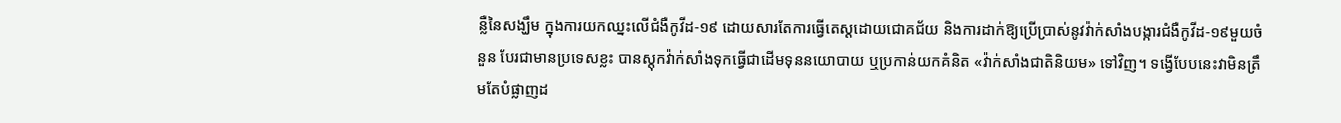ន្លឺនៃសង្ឃឹម ក្នុងការយកឈ្នះលើជំងឺកូវីដ-១៩ ដោយសារតែការធ្វើតេស្តដោយជោគជ័យ និងការដាក់ឱ្យប្រើប្រាស់នូវវ៉ាក់សាំងបង្ការជំងឺកូវីដ-១៩មួយចំនួន បែរជាមានប្រទេសខ្លះ បានស្តុកវ៉ាក់សាំងទុកធ្វើជាដើមទុននយោបាយ ឬប្រកាន់យកគំនិត «វ៉ាក់សាំងជាតិនិយម» ទៅវិញ។ ទង្វើបែបនេះវាមិនត្រឹមតែបំផ្លាញដ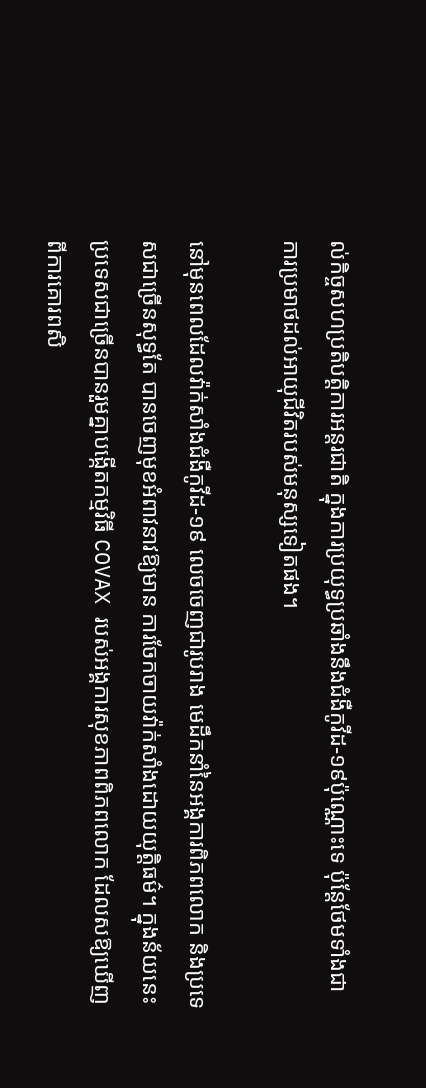ល់កិច្ចសហប្រតិបត្តិការអន្តរជាតិ ក្នុងការប្រយុទ្ធប្រឆាំងនឹងជំងឺកូវីដ-១៩ប៉ុណ្ណោះទេ ប៉ុន្តែថែមទាំងជាការប្រមាថដល់អាយុជីវិតរបស់មនុស្សទៀតផង។

នៅមុនពេលដែលវ៉ាក់សាំងជំងឺកូវីដ-១៩ លេចចេញជារូបរាង មេដឹកនាំនៃអង្គការពិភពលោក និងប្រទេសជាច្រើនសុទ្ធតែ បានចេញមុខអំពាវនាវឱ្យមាន ការចែកចាយវ៉ាក់សាំងដោយយុត្តិធម៌។ ក្នុងន័យនេះ ប្រទេសជាច្រើនបានរួមគ្នាបង្កើតកម្មវិធី COVAX របស់អង្គការសុខភាពពិភពលោក ដែលសឱ្យឃើញពីការគោរពសិ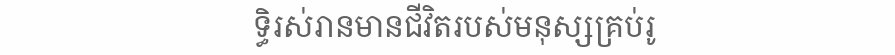ទ្ធិរស់រានមានជីវិតរបស់មនុស្សគ្រប់រូ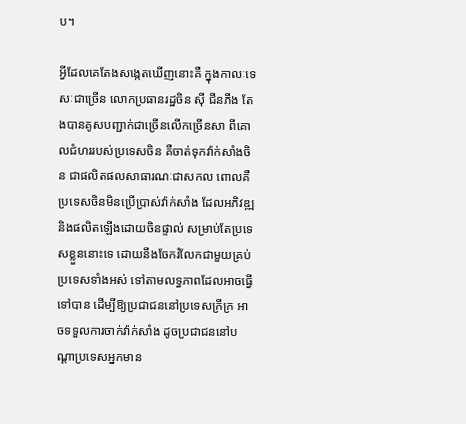ប។

អ្វីដែលគេតែងសង្កេតឃើញនោះគឺ ក្នុងកាលៈទេសៈជាច្រើន លោកប្រធានរដ្ឋចិន ស៊ី ជីនភីង តែងបានគូសបញ្ជាក់ជាច្រើនលើកច្រើនសា ពីគោលជំហររបស់ប្រទេសចិន គឺចាត់ទុកវ៉ាក់សាំងចិន ជាផលិតផលសាធារណៈជាសកល ពោលគឺប្រទេសចិនមិនប្រើប្រាស់វ៉ាក់សាំង ដែលអភិវឌ្ឍនិងផលិតឡើងដោយចិនផ្ទាល់ សម្រាប់តែប្រទេសខ្លួននោះទេ ដោយនឹងចែករំលែកជាមួយគ្រប់ប្រទេសទាំងអស់ ទៅតាមលទ្ធភាពដែលអាចធ្វើទៅបាន ដើម្បីឱ្យប្រជាជននៅប្រទេសក្រីក្រ អាចទទួលការចាក់វ៉ាក់សាំង ដូចប្រជាជននៅបណ្តាប្រទេសអ្នកមាន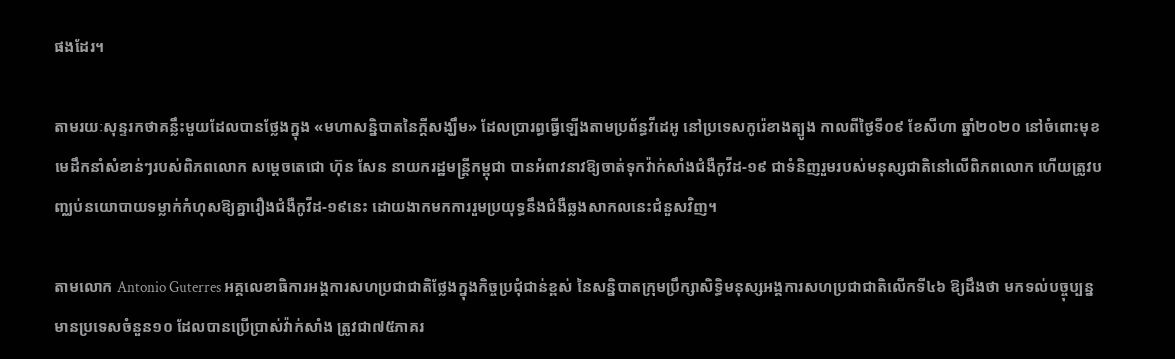ផងដែរ។

តាមរយៈសុន្ទរកថាគន្លឹះមួយដែលបានថ្លែងក្នុង «មហាសន្និបាតនៃក្តីសង្ឃឹម» ដែលប្រារព្ធធ្វើឡើងតាមប្រព័ន្ធវីដេអូ នៅប្រទេសកូរ៉េខាងត្បូង កាលពីថ្ងៃទី០៩ ខែសីហា ឆ្នាំ២០២០ នៅចំពោះមុខមេដឹកនាំសំខាន់ៗរបស់ពិភពលោក សម្តេចតេជោ ហ៊ុន សែន នាយករដ្ឋមន្ត្រីកម្ពុជា បានអំពាវនាវឱ្យចាត់ទុកវ៉ាក់សាំងជំងឺកូវីដ-១៩ ជាទំនិញរួមរបស់មនុស្សជាតិនៅលើពិភពលោក ហើយត្រូវបញ្ឈប់នយោបាយទម្លាក់កំហុសឱ្យគ្នារឿងជំងឺកូវីដ-១៩នេះ ដោយងាកមកការរួមប្រយុទ្ធនឹងជំងឺឆ្លងសាកលនេះជំនួសវិញ។

តាមលោក Antonio Guterres អគ្គលេខាធិការអង្គការសហប្រជាជាតិថ្លែងក្នុងកិច្ចប្រជុំជាន់ខ្ពស់ នៃសន្និបាតក្រុមប្រឹក្សាសិទ្ធិមនុស្សអង្គការសហប្រជាជាតិលើកទី៤៦ ឱ្យដឹងថា មកទល់បច្ចុប្បន្ន មានប្រទេសចំនួន១០ ដែលបានប្រើប្រាស់វ៉ាក់សាំង ត្រូវជា៧៥ភាគរ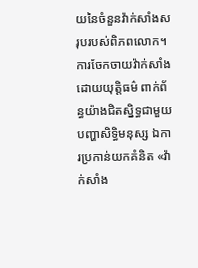យនៃចំនួនវ៉ាក់សាំងសរុបរបស់ពិភពលោក។ ការចែកចាយវ៉ាក់សាំងដោយយុត្តិធម៌ ពាក់ព័ន្ធយ៉ាងជិតស្និទ្ធជាមួយបញ្ហាសិទ្ធិមនុស្ស ឯការប្រកាន់យកគំនិត «វ៉ាក់សាំង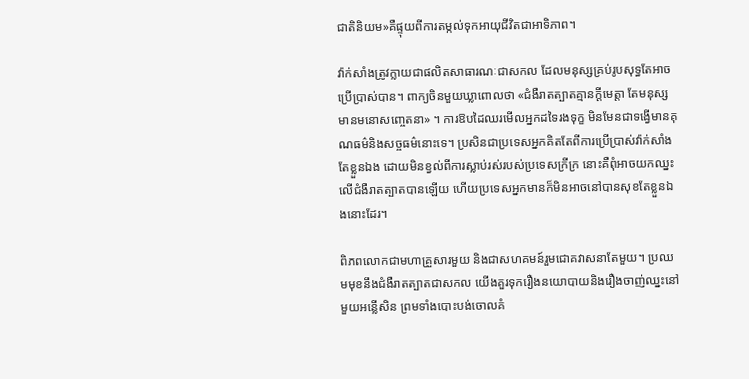ជាតិនិយម»គឺផ្ទុយពីការតម្កល់ទុកអាយុជីវិតជាអាទិភាព។

វ៉ាក់សាំងត្រូវក្លាយជាផលិតសាធារណៈជាសកល ដែលមនុស្សគ្រប់រូបសុទ្ធតែអាចប្រើប្រាស់បាន។ ពាក្យចិនមួយឃ្លាពោលថា «ជំងឺរាតត្បាតគ្មានក្តីមេត្តា តែមនុស្សមានមនោសញ្ចេតនា» ។ ការឱបដៃឈរមើលអ្នកដទៃរងទុក្ខ មិនមែនជាទង្វើមានគុណធម៌និងសច្ចធម៌នោះទេ។ ប្រសិនជាប្រទេសអ្នកគិតតែពីការប្រើប្រាស់វ៉ាក់សាំងតែខ្លួនឯង ដោយមិនខ្វល់ពីការស្លាប់រស់របស់ប្រទេសក្រីក្រ នោះគឺពុំអាចយកឈ្នះលើជំងឺរាតត្បាតបានឡើយ ហើយប្រទេសអ្នកមានក៏មិនអាចនៅបានសុខតែខ្លួនឯងនោះដែរ។

ពិភពលោកជាមហាគ្រួសារមួយ និងជាសហគមន៍រួមជោគវាសនាតែមួយ។ ប្រឈមមុខនឹងជំងឺរាតត្បាតជាសកល យើងគួរទុករឿងនយោបាយនិងរឿងចាញ់ឈ្នះនៅមួយអន្លើសិន ព្រមទាំងបោះបង់ចោលគំ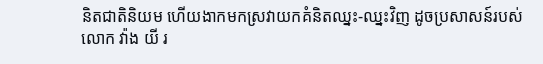និតជាតិនិយម ហើយងាកមកស្រវាយកគំនិតឈ្នះ-ឈ្នះវិញ ដូចប្រសាសន៍របស់លោក វ៉ាង យី រ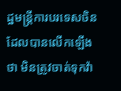ដ្ឋមន្ត្រីការបរទេសចិន ដែលបានលើកឡើងថា មិនត្រូវចាត់ទុកវ៉ា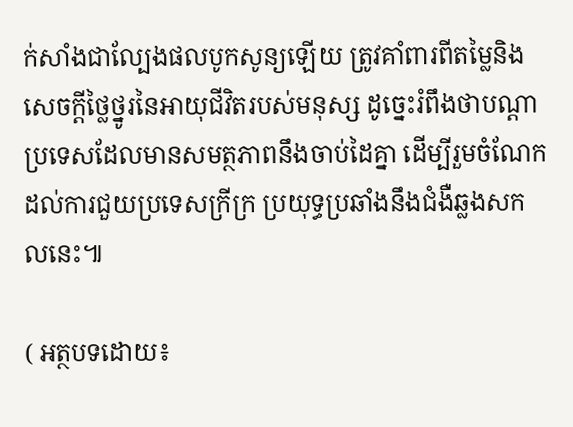ក់សាំងជាល្បែងផលបូកសូន្យឡើយ ត្រូវគាំពារពីតម្លៃនិងសេចក្តីថ្លៃថ្នូរនៃអាយុជីវិតរបស់មនុស្ស ដូច្នេះរំពឹងថាបណ្តាប្រទេសដែលមានសមត្ថភាពនឹងចាប់ដៃគ្នា ដើម្បីរួមចំណែកដល់ការជួយប្រទេសក្រីក្រ ប្រយុទ្ធប្រឆាំងនឹងជំងឺឆ្លងសកលនេះ៕

( អត្ថបទដោយ៖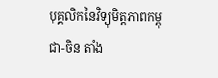បុគ្គលិកនៃវិទ្យុមិត្តភាពកម្ពុជា-ចិន តាំង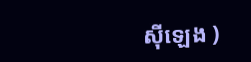ស៊ីឡេង )